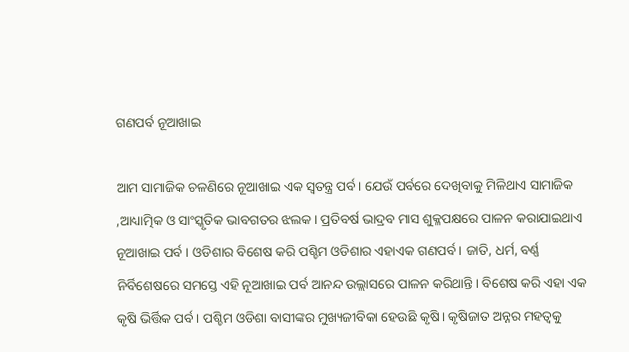ଗଣପର୍ବ ନୂଆଖାଇ

ଆମ ସାମାଜିକ ଚଳଣିରେ ନୂଆଖାଇ ଏକ ସ୍ୱତନ୍ତ୍ର ପର୍ବ। ଯେଉଁ ପର୍ବରେ ଦେଖିବାକୁ ମିଳିଥାଏ ସାମାଜିକ ,ଆଧ୍ୟାତ୍ମିକ ଓ ସାଂସ୍କୃତିକ ଭାବଗତର ଝଲକ। ପ୍ରତିବର୍ଷ ଭାଦ୍ରବ ମାସ ଶୁକ୍ଳପକ୍ଷରେ ପାଳନ କରାଯାଇଥାଏ ନୂଆଖାଇ ପର୍ବ । ଓଡିଶାର ବିଶେଷ କରି ପଶ୍ଚିମ ଓଡିଶାର ଏହାଏକ ଗଣପର୍ବ। ଜାତି, ଧର୍ମ, ବର୍ଣ୍ଣ ନିର୍ବିଶେଷରେ ସମସ୍ତେ ଏହି ନୂଆଖାଇ ପର୍ବ ଆନନ୍ଦ ଉଲ୍ଲାସରେ ପାଳନ କରିଥାନ୍ତି। ବିଶେଷ କରି ଏହା ଏକ କୃଷି ଭିର୍ତ୍ତିକ ପର୍ବ। ପଶ୍ଚିମ ଓଡିଶା ବାସୀଙ୍କର ମୁଖ୍ୟଜୀବିକା ହେଉଛି କୃଷି। କୃଷିଜାତ ଅନ୍ନର ମହତ୍ୱକୁ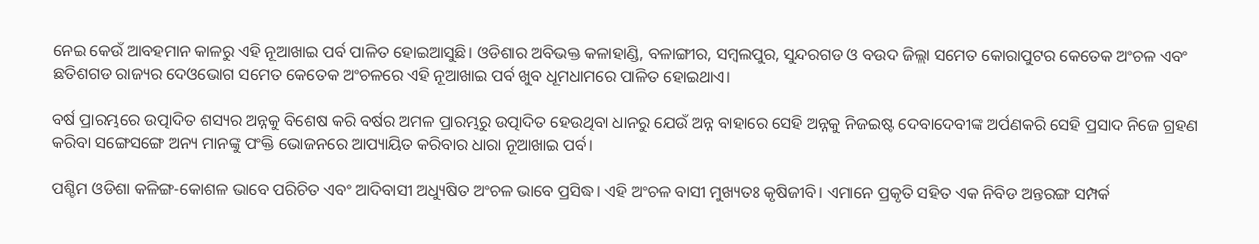ନେଇ କେଉଁ ଆବହମାନ କାଳରୁ ଏହି ନୂଆଖାଇ ପର୍ବ ପାଳିତ ହୋଇଆସୁଛି। ଓଡିଶାର ଅବିଭକ୍ତ କଳାହାଣ୍ଡି, ବଳାଙ୍ଗୀର, ସମ୍ବଲପୁର, ସୁନ୍ଦରଗଡ ଓ ବଉଦ ଜିଲ୍ଲା ସମେତ କୋରାପୁଟର କେତେକ ଅଂଚଳ ଏବଂ ଛତିଶଗଡ ରାଜ୍ୟର ଦେଓଭୋଗ ସମେତ କେତେକ ଅଂଚଳରେ ଏହି ନୂଆଖାଇ ପର୍ବ ଖୁବ ଧୂମଧାମରେ ପାଳିତ ହୋଇଥାଏ।

ବର୍ଷ ପ୍ରାରମ୍ଭରେ ଉତ୍ପାଦିତ ଶସ୍ୟର ଅନ୍ନକୁ ବିଶେଷ କରି ବର୍ଷର ଅମଳ ପ୍ରାରମ୍ଭରୁ ଉତ୍ପାଦିତ ହେଉଥିବା ଧାନରୁ ଯେଉଁ ଅନ୍ନ ବାହାରେ ସେହି ଅନ୍ନକୁ ନିଜଇଷ୍ଟ ଦେବାଦେବୀଙ୍କ ଅର୍ପଣକରି ସେହି ପ୍ରସାଦ ନିଜେ ଗ୍ରହଣ କରିବା ସଙ୍ଗେସଙ୍ଗେ ଅନ୍ୟ ମାନଙ୍କୁ ପଂକ୍ତି ଭୋଜନରେ ଆପ୍ୟାୟିତ କରିବାର ଧାରା ନୂଆଖାଇ ପର୍ବ।

ପଶ୍ଚିମ ଓଡିଶା କଳିଙ୍ଗ-କୋଶଳ ଭାବେ ପରିଚିତ ଏବଂ ଆଦିବାସୀ ଅଧ୍ୟୁଷିତ ଅଂଚଳ ଭାବେ ପ୍ରସିଦ୍ଧ। ଏହି ଅଂଚଳ ବାସୀ ମୁଖ୍ୟତଃ କୃଷିଜୀବି। ଏମାନେ ପ୍ରକୃତି ସହିତ ଏକ ନିବିଡ ଅନ୍ତରଙ୍ଗ ସମ୍ପର୍କ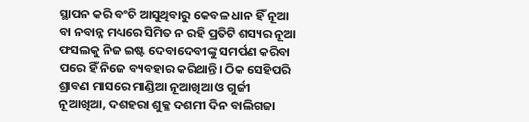ସ୍ଥାପନ କରି ବଂଚି ଆସୁଥିବାରୁ କେବଳ ଧାନ ହିଁ ନୂଆ ବା ନବାନ୍ନ ମଧ୍ୟରେ ସିମିତ ନ ରହି ପ୍ରତିଟି ଶସ୍ୟର ନୂଆ ଫସଲକୁ ନିଜ ଇଷ୍ଟ ଦେବାଦେବୀଙ୍କୁ ସମର୍ପଣ କରିବା ପରେ ହିଁ ନିଜେ ବ୍ୟବହାର କରିଥାନ୍ତି। ଠିକ ସେହିପରି ଶ୍ରାବଣ ମାସରେ ମାଣ୍ଡିଆ ନୂଆଖିଆ ଓ ଗୁର୍ଜୀ ନୂଆଖିଆ, ଦଶହରା ଶୁକ୍ଳ ଦଶମୀ ଦିନ ବାଲିଗଜା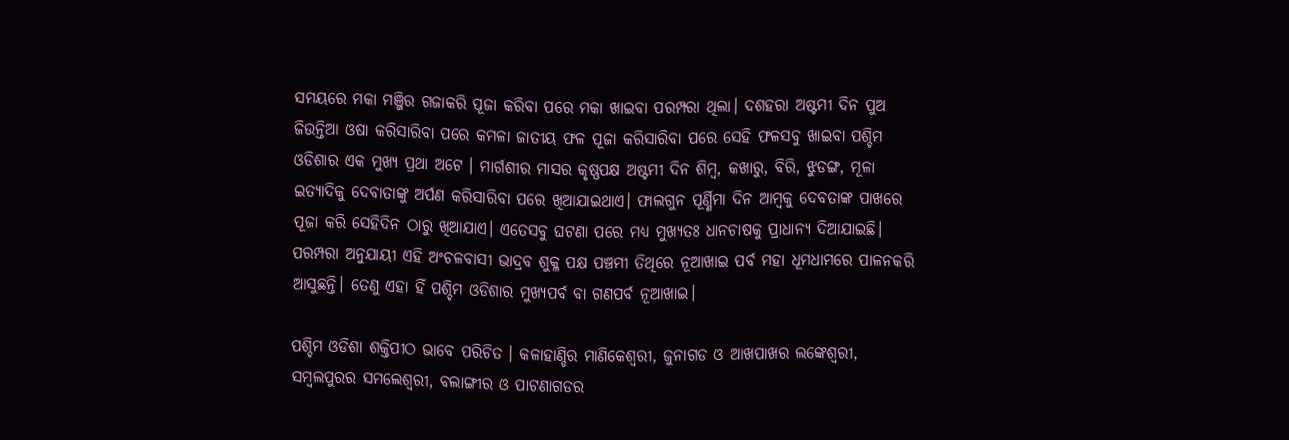ସମୟରେ ମକା ମଞ୍ଜିର ଗଜାକରି ପୂଜା କରିବା ପରେ ମକା ଖାଇବା ପରମ୍ପରା ଥିଲା। ଦଶହରା ଅଷ୍ଟମୀ ଦିନ ପୁଅ ଜିଉନ୍ତିଆ ଓଷା କରିସାରିବା ପରେ କମଳା ଜାତୀୟ ଫଳ ପୂଜା କରିସାରିବା ପରେ ସେହି ଫଳସବୁ ଖାଇବା ପଶ୍ଚିମ ଓଡିଶାର ଏକ ମୁଖ୍ୟ ପ୍ରଥା ଅଟେ । ମାର୍ଗଶୀର ମାସର କୃଷ୍ଣପକ୍ଷ ଅଷ୍ଟମୀ ଦିନ ଶିମ୍ବ, କଖାରୁ, ବିରି, ଝୁଡଙ୍ଗ, ମୂଳା ଇତ୍ୟାଦିକୁ ଦେବାତାଙ୍କୁ ଅର୍ପଣ କରିସାରିବା ପରେ ଖିଆଯାଇଥାଏ। ଫାଲଗୁନ ପୂର୍ଣ୍ଣିମା ଦିନ ଆମ୍ବକୁ ଦେବତାଙ୍କ ପାଖରେ ପୂଜା କରି ସେହିଦିନ ଠାରୁ ଖିଆଯାଏ। ଏତେସବୁ ଘଟଣା ପରେ ମଧ୍ୟ ମୁଖ୍ୟତଃ ଧାନଚାଷକୁ ପ୍ରାଧାନ୍ୟ ଦିଆଯାଇଛି। ପରମ୍ପରା ଅନୁଯାୟୀ ଏହି ଅଂଚଳବାସୀ ଭାଦ୍ରବ ଶୁକ୍ଳ ପକ୍ଷ ପଞ୍ଚମୀ ତିଥିରେ ନୂଆଖାଇ ପର୍ବ ମହା ଧୂମଧାମରେ ପାଳନକରି ଆସୁଛନ୍ତି। ତେଣୁ ଏହା ହିଁ ପଶ୍ଚିମ ଓଡିଶାର ମୁଖ୍ୟପର୍ବ ବା ଗଣପର୍ବ ନୂଆଖାଇ।

ପଶ୍ଚିମ ଓଡିଶା ଶକ୍ତିପୀଠ ଭାବେ ପରିଚିତ । କଳାହାଣ୍ଡିର ମାଣିକେଶ୍ୱରୀ, ଜୁନାଗଡ ଓ ଆଖପାଖର ଲଙ୍କେଶ୍ୱରୀ, ସମ୍ବଲପୁରର ସମଲେଶ୍ୱରୀ, ବଲାଙ୍ଗୀର ଓ ପାଟଣାଗଡର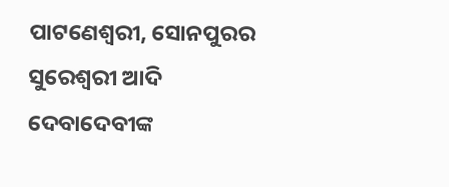ପାଟଣେଶ୍ୱରୀ, ସୋନପୁରର ସୁରେଶ୍ୱରୀ ଆଦି ଦେବାଦେବୀଙ୍କ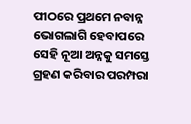ପୀଠରେ ପ୍ରଥମେ ନବାନ୍ନ ଭୋଗଲାଗି ହେବାପରେ ସେହି ନୂଆ ଅନ୍ନକୁ ସମସ୍ତେ ଗ୍ରହଣ କରିବାର ପରମ୍ପରା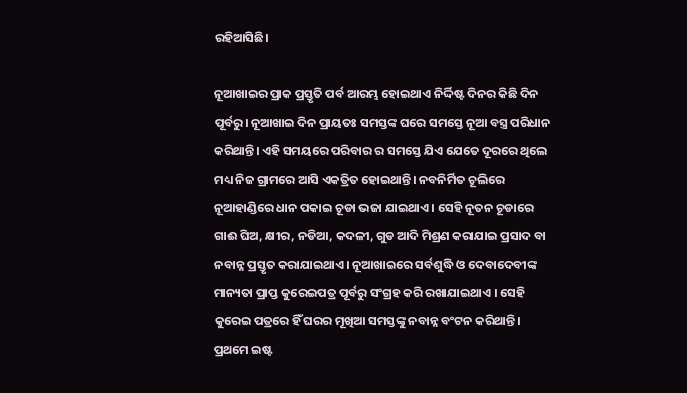ରହିଆସିଛି।

ନୂଆଖାଇର ପ୍ରାକ ପ୍ରସ୍ତୃତି ପର୍ବ ଆରମ୍ଭ ହୋଇଥାଏ ନିର୍ଦ୍ଦିଷ୍ଟ ଦିନର କିଛି ଦିନ ପୂର୍ବରୁ। ନୂଆଖାଇ ଦିନ ପ୍ରାୟତଃ ସମସ୍ତଙ୍କ ଘରେ ସମସ୍ତେ ନୂଆ ବସ୍ତ୍ର ପରିଧାନ କରିଥାନ୍ତି। ଏହି ସମୟରେ ପରିବାର ର ସମସ୍ତେ ଯିଏ ଯେତେ ଦୂରରେ ଥିଲେ ମଧ୍ୟ ନିଜ ଗ୍ରାମରେ ଆସି ଏକତ୍ରିତ ହୋଇଥାନ୍ତି। ନବନିର୍ମିତ ଚୂଲିରେ ନୂଆହାଣ୍ଡିରେ ଧାନ ପକାଇ ଚୂଡା ଭଜା ଯାଇଥାଏ । ସେହି ନୂତନ ଚୂଡାରେ ଗାଈ ଘିଅ, କ୍ଷୀର, ନଡିଆ, କଦଳୀ, ଗୁଡ ଆଦି ମିଶ୍ରଣ କରାଯାଇ ପ୍ରସାଦ ବା ନବାନ୍ନ ପ୍ରସ୍ତୃତ କରାଯାଇଥାଏ। ନୂଆଖାଇରେ ସର୍ବଶୁଦ୍ଧି ଓ ଦେବାଦେବୀଙ୍କ ମାନ୍ୟତା ପ୍ରାପ୍ତ କୁରେଇପତ୍ର ପୂର୍ବରୁ ସଂଗ୍ରହ କରି ରଖାଯାଇଥାଏ । ସେହି କୁରେଇ ପତ୍ରରେ ହିଁ ଘରର ମୂଖିଆ ସମସ୍ତଙ୍କୁ ନବାନ୍ନ ବଂଟନ କରିଥାନ୍ତି। ପ୍ରଥମେ ଇଷ୍ଟ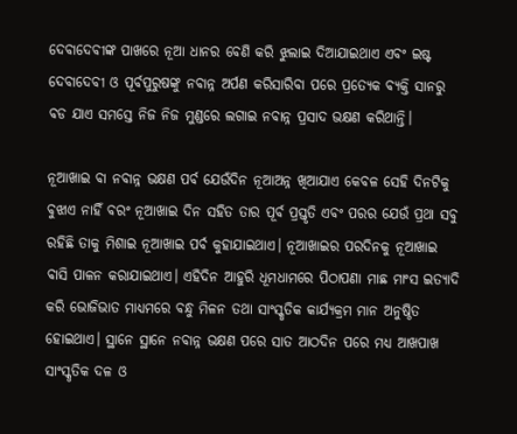ଦେବାଦେବୀଙ୍କ ପାଖରେ ନୂଆ ଧାନର ବେଣି କରି ଝୁଲାଇ ଦିଆଯାଇଥାଏ ଏବଂ ଇଷ୍ଟ ଦେବାଦେବୀ ଓ ପୂର୍ବପୁରୁଷଙ୍କୁ ନବାନ୍ନ ଅର୍ପଣ କରିସାରିବା ପରେ ପ୍ରତ୍ୟେକ ବ୍ୟକ୍ତି ସାନରୁ ବଡ ଯାଏ ସମସ୍ତେ ନିଜ ନିଜ ମୁଣ୍ଡରେ ଲଗାଇ ନବାନ୍ନ ପ୍ରସାଦ ଭକ୍ଷଣ କରିଥାନ୍ତି।

ନୂଆଖାଇ ବା ନବାନ୍ନ ଭକ୍ଷଣ ପର୍ବ ଯେଉଁଦିନ ନୂଆଅନ୍ନ ଖିଆଯାଏ କେବଳ ସେହି ଦିନଟିକୁ ବୁଝାଏ ନାହିଁ ବରଂ ନୂଆଖାଇ ଦିନ ସହିତ ତାର ପୂର୍ବ ପ୍ରସ୍ତୃତି ଏବଂ ପରର ଯେଉଁ ପ୍ରଥା ସବୁ ରହିଛି ତାକୁ ମିଶାଇ ନୂଆଖାଇ ପର୍ବ କୁହାଯାଇଥାଏ। ନୂଆଖାଇର ପରଦିନକୁ ନୂଆଖାଇ ବାସି ପାଳନ କରାଯାଇଥାଏ। ଏହିଦିନ ଆହୁରି ଧୂମଧାମରେ ପିଠାପଣା ମାଛ ମାଂସ ଇତ୍ୟାଦି କରି ଭୋଜିଭାତ ମାଧ୍ୟମରେ ବନ୍ଧୁ ମିଳନ ତଥା ସାଂସ୍କୃତିକ କାର୍ଯ୍ୟକ୍ରମ ମାନ ଅନୁଷ୍ଠିତ ହୋଇଥାଏ। ସ୍ଥାନେ ସ୍ଥାନେ ନବାନ୍ନ ଭକ୍ଷଣ ପରେ ସାତ ଆଠଦିନ ପରେ ମଧ୍ୟ ଆଖପାଖ ସାଂସ୍କୃତିକ ଦଳ ଓ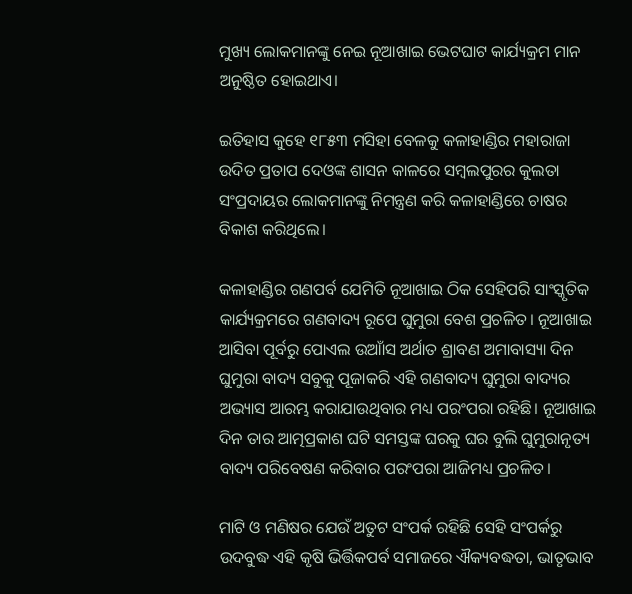ମୁଖ୍ୟ ଲୋକମାନଙ୍କୁ ନେଇ ନୂଆଖାଇ ଭେଟଘାଟ କାର୍ଯ୍ୟକ୍ରମ ମାନ ଅନୁଷ୍ଠିତ ହୋଇଥାଏ।

ଇତିହାସ କୁହେ ୧୮୫୩ ମସିହା ବେଳକୁ କଳାହାଣ୍ଡିର ମହାରାଜା ଉଦିତ ପ୍ରତାପ ଦେଓଙ୍କ ଶାସନ କାଳରେ ସମ୍ବଲପୁରର କୁଲତା ସଂପ୍ରଦାୟର ଲୋକମାନଙ୍କୁ ନିମନ୍ତ୍ରଣ କରି କଳାହାଣ୍ଡିରେ ଚାଷର ବିକାଶ କରିଥିଲେ।

କଳାହାଣ୍ଡିର ଗଣପର୍ବ ଯେମିତି ନୂଆଖାଇ ଠିକ ସେହିପରି ସାଂସ୍କୃତିକ କାର୍ଯ୍ୟକ୍ରମରେ ଗଣବାଦ୍ୟ ରୂପେ ଘୁମୁରା ବେଶ ପ୍ରଚଳିତ। ନୂଆଖାଇ ଆସିବା ପୂର୍ବରୁ ପୋଏଲ ଉଆାଁସ ଅର୍ଥାତ ଶ୍ରାବଣ ଅମାବାସ୍ୟା ଦିନ ଘୁମୁରା ବାଦ୍ୟ ସବୁକୁ ପୂଜାକରି ଏହି ଗଣବାଦ୍ୟ ଘୁମୁରା ବାଦ୍ୟର ଅଭ୍ୟାସ ଆରମ୍ଭ କରାଯାଉଥିବାର ମଧ୍ୟ ପରଂପରା ରହିଛି। ନୂଆଖାଇ ଦିନ ତାର ଆତ୍ମପ୍ରକାଶ ଘଟି ସମସ୍ତଙ୍କ ଘରକୁ ଘର ବୁଲି ଘୁମୁରାନୃତ୍ୟ ବାଦ୍ୟ ପରିବେଷଣ କରିବାର ପରଂପରା ଆଜିମଧ୍ୟ ପ୍ରଚଳିତ।

ମାଟି ଓ ମଣିଷର ଯେଉଁ ଅତୁଟ ସଂପର୍କ ରହିଛି ସେହି ସଂପର୍କରୁ ଉଦବୁଦ୍ଧ ଏହି କୃଷି ଭିର୍ତ୍ତିକପର୍ବ ସମାଜରେ ଐକ୍ୟବଦ୍ଧତା, ଭାତୃଭାବ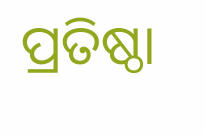ପ୍ରତିଷ୍ଠା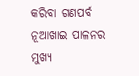କରିବା ଗଣପର୍ବ ନୂଆଖାଇ ପାଳନର ମୁଖ୍ୟ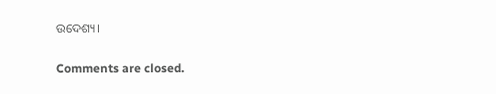ଉଦେଶ୍ୟ।

Comments are closed.